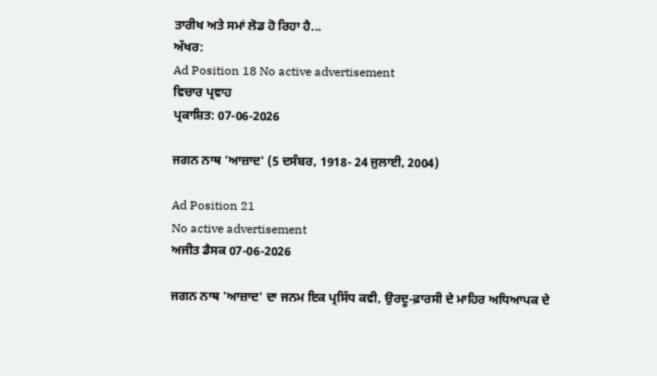ਤਾਰੀਖ ਅਤੇ ਸਮਾਂ ਲੋਡ ਹੋ ਰਿਹਾ ਹੈ...
ਅੱਖਰ:
Ad Position 18 No active advertisement
ਵਿਚਾਰ ਪ੍ਰਵਾਹ
ਪ੍ਰਕਾਸ਼ਿਤ: 07-06-2026

ਜਗਨ ਨਾਥ 'ਆਜ਼ਾਦ' (5 ਦਸੰਬਰ, 1918- 24 ਜੁਲਾਈ, 2004)

Ad Position 21
No active advertisement
ਅਜੀਤ ਡੈਸਕ 07-06-2026

ਜਗਨ ਨਾਥ 'ਆਜ਼ਾਦ' ਦਾ ਜਨਮ ਇਕ ਪ੍ਰਸਿੱਧ ਕਵੀ, ਉਰਦੂ-ਫ਼ਾਰਸੀ ਦੇ ਮਾਹਿਰ ਅਧਿਆਪਕ ਦੇ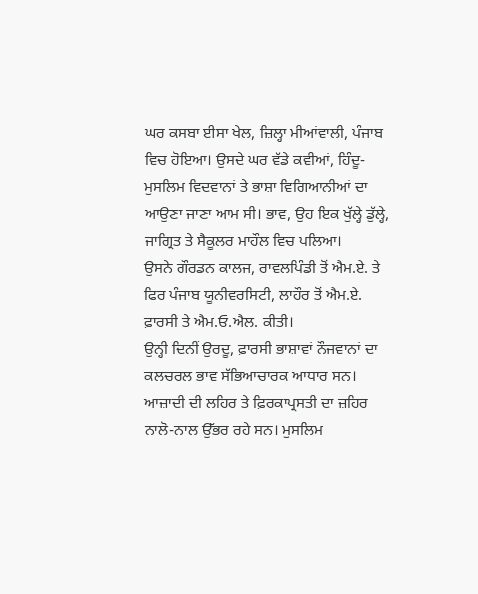ਘਰ ਕਸਬਾ ਈਸਾ ਖੇਲ, ਜ਼ਿਲ੍ਹਾ ਮੀਆਂਵਾਲੀ, ਪੰਜਾਬ ਵਿਚ ਹੋਇਆ। ਉਸਦੇ ਘਰ ਵੱਡੇ ਕਵੀਆਂ, ਹਿੰਦੂ-ਮੁਸਲਿਮ ਵਿਦਵਾਨਾਂ ਤੇ ਭਾਸ਼ਾ ਵਿਗਿਆਨੀਆਂ ਦਾ ਆਉਣਾ ਜਾਣਾ ਆਮ ਸੀ। ਭਾਵ, ਉਹ ਇਕ ਖੁੱਲ੍ਹੇ ਡੁੱਲ੍ਹੇ, ਜਾਗ੍ਰਿਤ ਤੇ ਸੈਕੂਲਰ ਮਾਹੌਲ ਵਿਚ ਪਲਿਆ।
ਉਸਨੇ ਗੌਰਡਨ ਕਾਲਜ, ਰਾਵਲਪਿੰਡੀ ਤੋਂ ਐਮ.ਏ. ਤੇ ਫਿਰ ਪੰਜਾਬ ਯੂਨੀਵਰਸਿਟੀ, ਲਾਹੌਰ ਤੋਂ ਐਮ.ਏ. ਫ਼ਾਰਸੀ ਤੇ ਐਮ.ਓ.ਐਲ. ਕੀਤੀ।
ਉਨ੍ਹੀ ਦਿਨੀਂ ਉਰਦੂ, ਫ਼ਾਰਸੀ ਭਾਸ਼ਾਵਾਂ ਨੌਜਵਾਨਾਂ ਦਾ ਕਲਚਰਲ ਭਾਵ ਸੱਭਿਆਚਾਰਕ ਆਧਾਰ ਸਨ। ਆਜ਼ਾਦੀ ਦੀ ਲਹਿਰ ਤੇ ਫ਼ਿਰਕਾਪ੍ਰਸਤੀ ਦਾ ਜ਼ਹਿਰ ਨਾਲੋ-ਨਾਲ ਉੱਭਰ ਰਹੇ ਸਨ। ਮੁਸਲਿਮ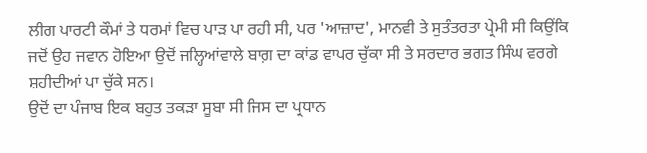ਲੀਗ ਪਾਰਟੀ ਕੌਮਾਂ ਤੇ ਧਰਮਾਂ ਵਿਚ ਪਾੜ ਪਾ ਰਹੀ ਸੀ, ਪਰ 'ਆਜ਼ਾਦ', ਮਾਨਵੀ ਤੇ ਸੁਤੰਤਰਤਾ ਪ੍ਰੇਮੀ ਸੀ ਕਿਉਂਕਿ ਜਦੋਂ ਉਹ ਜਵਾਨ ਹੋਇਆ ਉਦੋਂ ਜਲ੍ਹਿਆਂਵਾਲੇ ਬਾਗ਼ ਦਾ ਕਾਂਡ ਵਾਪਰ ਚੁੱਕਾ ਸੀ ਤੇ ਸਰਦਾਰ ਭਗਤ ਸਿੰਘ ਵਰਗੇ ਸ਼ਹੀਦੀਆਂ ਪਾ ਚੁੱਕੇ ਸਨ।
ਉਦੋਂ ਦਾ ਪੰਜਾਬ ਇਕ ਬਹੁਤ ਤਕੜਾ ਸੂਬਾ ਸੀ ਜਿਸ ਦਾ ਪ੍ਰਧਾਨ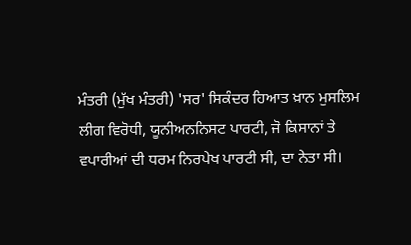ਮੰਤਰੀ (ਮੁੱਖ ਮੰਤਰੀ) 'ਸਰ' ਸਿਕੰਦਰ ਹਿਆਤ ਖ਼ਾਨ ਮੁਸਲਿਮ ਲੀਗ ਵਿਰੋਧੀ, ਯੂਨੀਅਨਨਿਸਟ ਪਾਰਟੀ, ਜੋ ਕਿਸਾਨਾਂ ਤੇ ਵਪਾਰੀਆਂ ਦੀ ਧਰਮ ਨਿਰਪੇਖ ਪਾਰਟੀ ਸੀ, ਦਾ ਨੇਤਾ ਸੀ।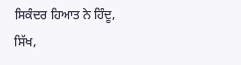ਸਿਕੰਦਰ ਹਿਆਤ ਨੇ ਹਿੰਦੂ, ਸਿੱਖ,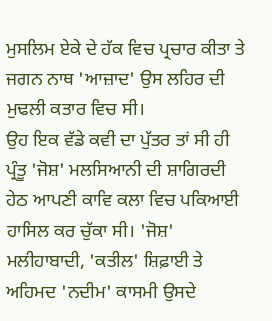ਮੁਸਲਿਮ ਏਕੇ ਦੇ ਹੱਕ ਵਿਚ ਪ੍ਰਚਾਰ ਕੀਤਾ ਤੇ ਜਗਨ ਨਾਥ 'ਆਜ਼ਾਦ' ਉਸ ਲਹਿਰ ਦੀ ਮੁਢਲੀ ਕਤਾਰ ਵਿਚ ਸੀ।
ਉਹ ਇਕ ਵੱਡੇ ਕਵੀ ਦਾ ਪੁੱਤਰ ਤਾਂ ਸੀ ਹੀ ਪ੍ਰੰਤੂ 'ਜੋਸ਼' ਮਲਸਿਆਨੀ ਦੀ ਸ਼ਾਗਿਰਦੀ ਹੇਠ ਆਪਣੀ ਕਾਵਿ ਕਲਾ ਵਿਚ ਪਕਿਆਈ ਹਾਸਿਲ ਕਰ ਚੁੱਕਾ ਸੀ। 'ਜੋਸ਼' ਮਲੀਹਾਬਾਦੀ, 'ਕਤੀਲ' ਸ਼ਿਫ਼ਾਈ ਤੇ ਅਹਿਮਦ 'ਨਦੀਮ' ਕਾਸਮੀ ਉਸਦੇ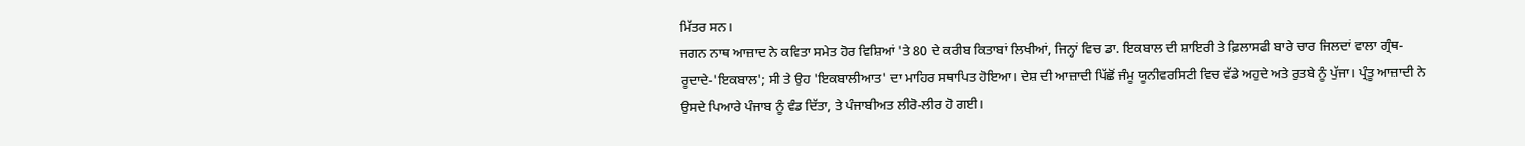ਮਿੱਤਰ ਸਨ।
ਜਗਨ ਨਾਥ ਆਜ਼ਾਦ ਨੇ ਕਵਿਤਾ ਸਮੇਤ ਹੋਰ ਵਿਸ਼ਿਆਂ 'ਤੇ 80 ਦੇ ਕਰੀਬ ਕਿਤਾਬਾਂ ਲਿਖੀਆਂ, ਜਿਨ੍ਹਾਂ ਵਿਚ ਡਾ. ਇਕਬਾਲ ਦੀ ਸ਼ਾਇਰੀ ਤੇ ਫ਼ਿਲਾਸਫੀ ਬਾਰੇ ਚਾਰ ਜਿਲਦਾਂ ਵਾਲਾ ਗ੍ਰੰਥ-ਰੂਦਾਦੇ-'ਇਕਬਾਲ'; ਸੀ ਤੇ ਉਹ 'ਇਕਬਾਲੀਆਤ' ਦਾ ਮਾਹਿਰ ਸਥਾਪਿਤ ਹੋਇਆ। ਦੇਸ਼ ਦੀ ਆਜ਼ਾਦੀ ਪਿੱਛੋਂ ਜੰਮੂ ਯੂਨੀਵਰਸਿਟੀ ਵਿਚ ਵੱਡੇ ਅਹੁਦੇ ਅਤੇ ਰੁਤਬੇ ਨੂੰ ਪੁੱਜਾ। ਪ੍ਰੰਤੂ ਆਜ਼ਾਦੀ ਨੇ ਉਸਦੇ ਪਿਆਰੇ ਪੰਜਾਬ ਨੂੰ ਵੰਡ ਦਿੱਤਾ, ਤੇ ਪੰਜਾਬੀਅਤ ਲੀਰੋ-ਲੀਰ ਹੋ ਗਈ।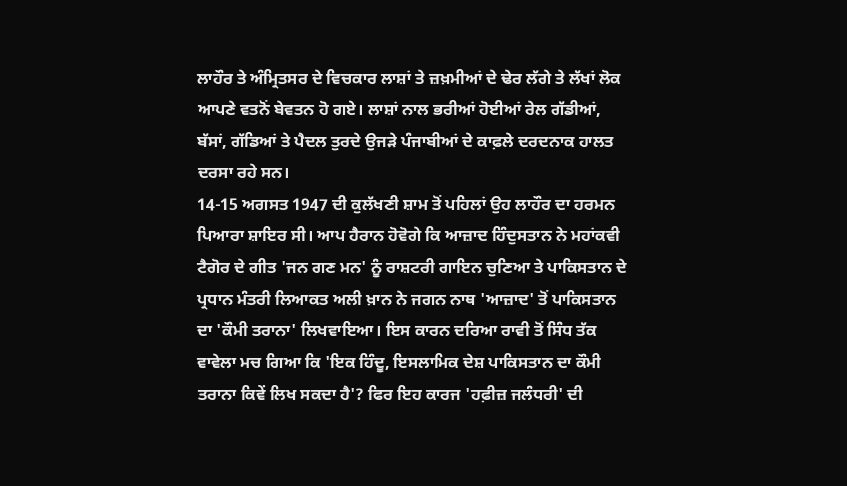ਲਾਹੌਰ ਤੇ ਅੰਮ੍ਰਿਤਸਰ ਦੇ ਵਿਚਕਾਰ ਲਾਸ਼ਾਂ ਤੇ ਜ਼ਖ਼ਮੀਆਂ ਦੇ ਢੇਰ ਲੱਗੇ ਤੇ ਲੱਖਾਂ ਲੋਕ ਆਪਣੇ ਵਤਨੋਂ ਬੇਵਤਨ ਹੋ ਗਏ। ਲਾਸ਼ਾਂ ਨਾਲ ਭਰੀਆਂ ਹੋਈਆਂ ਰੇਲ ਗੱਡੀਆਂ, ਬੱਸਾਂ, ਗੱਡਿਆਂ ਤੇ ਪੈਦਲ ਤੁਰਦੇ ਉਜੜੇ ਪੰਜਾਬੀਆਂ ਦੇ ਕਾਫ਼ਲੇ ਦਰਦਨਾਕ ਹਾਲਤ ਦਰਸਾ ਰਹੇ ਸਨ।
14-15 ਅਗਸਤ 1947 ਦੀ ਕੁਲੱਖਣੀ ਸ਼ਾਮ ਤੋਂ ਪਹਿਲਾਂ ਉਹ ਲਾਹੌਰ ਦਾ ਹਰਮਨ ਪਿਆਰਾ ਸ਼ਾਇਰ ਸੀ। ਆਪ ਹੈਰਾਨ ਹੋਵੋਗੇ ਕਿ ਆਜ਼ਾਦ ਹਿੰਦੁਸਤਾਨ ਨੇ ਮਹਾਂਕਵੀ ਟੈਗੋਰ ਦੇ ਗੀਤ 'ਜਨ ਗਣ ਮਨ' ਨੂੰ ਰਾਸ਼ਟਰੀ ਗਾਇਨ ਚੁਣਿਆ ਤੇ ਪਾਕਿਸਤਾਨ ਦੇ ਪ੍ਰਧਾਨ ਮੰਤਰੀ ਲਿਆਕਤ ਅਲੀ ਖ਼ਾਨ ਨੇ ਜਗਨ ਨਾਥ 'ਆਜ਼ਾਦ' ਤੋਂ ਪਾਕਿਸਤਾਨ ਦਾ 'ਕੌਮੀ ਤਰਾਨਾ' ਲਿਖਵਾਇਆ। ਇਸ ਕਾਰਨ ਦਰਿਆ ਰਾਵੀ ਤੋਂ ਸਿੰਧ ਤੱਕ ਵਾਵੇਲਾ ਮਚ ਗਿਆ ਕਿ 'ਇਕ ਹਿੰਦੂ, ਇਸਲਾਮਿਕ ਦੇਸ਼ ਪਾਕਿਸਤਾਨ ਦਾ ਕੌਮੀ ਤਰਾਨਾ ਕਿਵੇਂ ਲਿਖ ਸਕਦਾ ਹੈ'? ਫਿਰ ਇਹ ਕਾਰਜ 'ਹਫ਼ੀਜ਼ ਜਲੰਧਰੀ' ਦੀ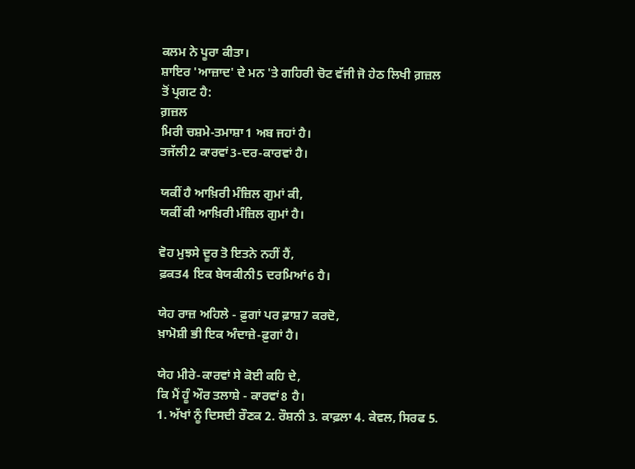ਕਲਮ ਨੇ ਪੂਰਾ ਕੀਤਾ।
ਸ਼ਾਇਰ 'ਆਜ਼ਾਦ' ਦੇ ਮਨ 'ਤੇ ਗਹਿਰੀ ਚੋਟ ਵੱਜੀ ਜੋ ਹੇਠ ਲਿਖੀ ਗ਼ਜ਼ਲ ਤੋਂ ਪ੍ਰਗਟ ਹੈ:
ਗ਼ਜ਼ਲ
ਮਿਰੀ ਚਸ਼ਮੇ-ਤਮਾਸ਼ਾ1 ਅਬ ਜਹਾਂ ਹੈ।
ਤਜੱਲੀ2 ਕਾਰਵਾਂ3-ਦਰ-ਕਾਰਵਾਂ ਹੈ।

ਯਕੀਂ ਹੈ ਆਖ਼ਿਰੀ ਮੰਜ਼ਿਲ ਗੁਮਾਂ ਕੀ,
ਯਕੀਂ ਕੀ ਆਖ਼ਿਰੀ ਮੰਜ਼ਿਲ ਗੁਮਾਂ ਹੈ।

ਵੋਹ ਮੁਝਸੇ ਦੂਰ ਤੋ ਇਤਨੇ ਨਹੀਂ ਹੈਂ,
ਫ਼ਕਤ4 ਇਕ ਬੇਯਕੀਨੀ5 ਦਰਮਿਆਂ6 ਹੈ।

ਯੇਹ ਰਾਜ਼ ਅਹਿਲੇ - ਫ਼ੁਗਾਂ ਪਰ ਫ਼ਾਸ਼7 ਕਰਦੋ,
ਖ਼ਾਮੋਸ਼ੀ ਭੀ ਇਕ ਅੰਦਾਜ਼ੇ-ਫ਼ੁਗਾਂ ਹੈ।

ਯੇਹ ਮੀਰੇ-ਕਾਰਵਾਂ ਸੇ ਕੋਈ ਕਹਿ ਦੇ,
ਕਿ ਮੈਂ ਹੂੰ ਔਰ ਤਲਾਸ਼ੇ - ਕਾਰਵਾਂ8 ਹੈ।
1. ਅੱਖਾਂ ਨੂੰ ਦਿਸਦੀ ਰੌਣਕ 2. ਰੌਸ਼ਨੀ 3. ਕਾਫ਼ਲਾ 4. ਕੇਵਲ, ਸਿਰਫ 5.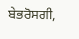ਬੇਭਰੋਸਗੀ,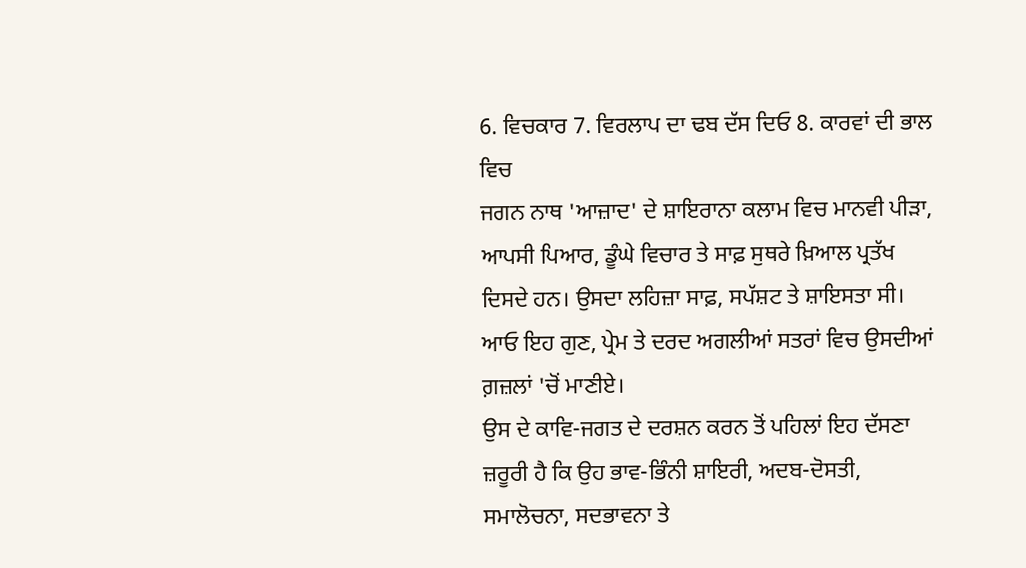6. ਵਿਚਕਾਰ 7. ਵਿਰਲਾਪ ਦਾ ਢਬ ਦੱਸ ਦਿਓ 8. ਕਾਰਵਾਂ ਦੀ ਭਾਲ ਵਿਚ
ਜਗਨ ਨਾਥ 'ਆਜ਼ਾਦ' ਦੇ ਸ਼ਾਇਰਾਨਾ ਕਲਾਮ ਵਿਚ ਮਾਨਵੀ ਪੀੜਾ, ਆਪਸੀ ਪਿਆਰ, ਡੂੰਘੇ ਵਿਚਾਰ ਤੇ ਸਾਫ਼ ਸੁਥਰੇ ਖ਼ਿਆਲ ਪ੍ਰਤੱਖ ਦਿਸਦੇ ਹਨ। ਉਸਦਾ ਲਹਿਜ਼ਾ ਸਾਫ਼, ਸਪੱਸ਼ਟ ਤੇ ਸ਼ਾਇਸਤਾ ਸੀ। ਆਓ ਇਹ ਗੁਣ, ਪ੍ਰੇਮ ਤੇ ਦਰਦ ਅਗਲੀਆਂ ਸਤਰਾਂ ਵਿਚ ਉਸਦੀਆਂ ਗ਼ਜ਼ਲਾਂ 'ਚੋਂ ਮਾਣੀਏ।
ਉਸ ਦੇ ਕਾਵਿ-ਜਗਤ ਦੇ ਦਰਸ਼ਨ ਕਰਨ ਤੋਂ ਪਹਿਲਾਂ ਇਹ ਦੱਸਣਾ ਜ਼ਰੂਰੀ ਹੈ ਕਿ ਉਹ ਭਾਵ-ਭਿੰਨੀ ਸ਼ਾਇਰੀ, ਅਦਬ-ਦੋਸਤੀ, ਸਮਾਲੋਚਨਾ, ਸਦਭਾਵਨਾ ਤੇ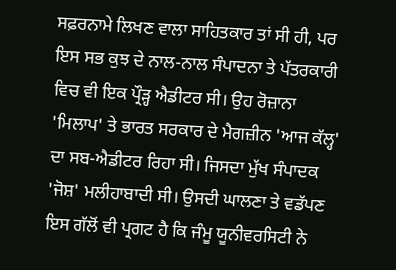ਸਫ਼ਰਨਾਮੇ ਲਿਖਣ ਵਾਲਾ ਸਾਹਿਤਕਾਰ ਤਾਂ ਸੀ ਹੀ, ਪਰ ਇਸ ਸਭ ਕੁਝ ਦੇ ਨਾਲ-ਨਾਲ ਸੰਪਾਦਨਾ ਤੇ ਪੱਤਰਕਾਰੀ ਵਿਚ ਵੀ ਇਕ ਪ੍ਰੌੜ੍ਹ ਐਡੀਟਰ ਸੀ। ਉਹ ਰੋਜ਼ਾਨਾ 'ਮਿਲਾਪ' ਤੇ ਭਾਰਤ ਸਰਕਾਰ ਦੇ ਮੈਗਜ਼ੀਨ 'ਆਜ ਕੱਲ੍ਹ' ਦਾ ਸਬ-ਐਡੀਟਰ ਰਿਹਾ ਸੀ। ਜਿਸਦਾ ਮੁੱਖ ਸੰਪਾਦਕ 'ਜੋਸ਼' ਮਲੀਹਾਬਾਦੀ ਸੀ। ਉਸਦੀ ਘਾਲਣਾ ਤੇ ਵਡੱਪਣ ਇਸ ਗੱਲੋਂ ਵੀ ਪ੍ਰਗਟ ਹੈ ਕਿ ਜੰਮੂ ਯੂਨੀਵਰਸਿਟੀ ਨੇ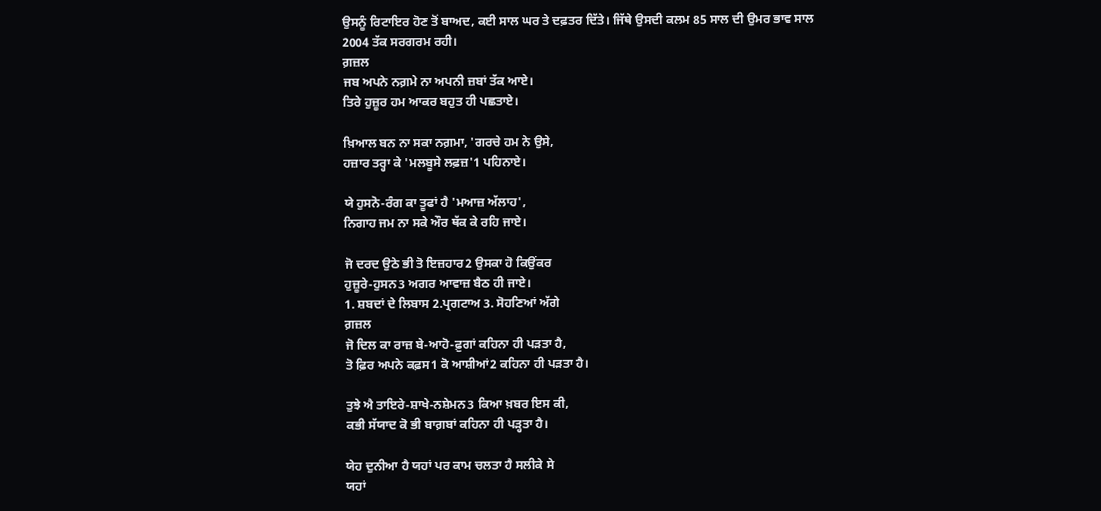ਉਸਨੂੰ ਰਿਟਾਇਰ ਹੋਣ ਤੋਂ ਬਾਅਦ, ਕਈ ਸਾਲ ਘਰ ਤੇ ਦਫ਼ਤਰ ਦਿੱਤੇ। ਜਿੱਥੇ ਉਸਦੀ ਕਲਮ 85 ਸਾਲ ਦੀ ਉਮਰ ਭਾਵ ਸਾਲ 2004 ਤੱਕ ਸਰਗਰਮ ਰਹੀ।
ਗ਼ਜ਼ਲ
ਜਬ ਅਪਨੇ ਨਗ਼ਮੇ ਨਾ ਅਪਨੀ ਜ਼ਬਾਂ ਤੱਕ ਆਏ।
ਤਿਰੇ ਹੁਜ਼ੂਰ ਹਮ ਆਕਰ ਬਹੁਤ ਹੀ ਪਛਤਾਏ।

ਖ਼ਿਆਲ ਬਨ ਨਾ ਸਕਾ ਨਗ਼ਮਾ, 'ਗਰਚੇ ਹਮ ਨੇ ਉਸੇ,
ਹਜ਼ਾਰ ਤਰ੍ਹਾ ਕੇ 'ਮਲਬੂਸੇ ਲਫ਼ਜ਼'1 ਪਹਿਨਾਏ।

ਯੇ ਹੁਸਨੋ-ਰੰਗ ਕਾ ਤੂਫਾਂ ਹੈ 'ਮਆਜ਼ ਅੱਲਾਹ',
ਨਿਗਾਹ ਜਮ ਨਾ ਸਕੇ ਔਰ ਥੱਕ ਕੇ ਰਹਿ ਜਾਏ।

ਜੋ ਦਰਦ ਉਠੇ ਭੀ ਤੋ ਇਜ਼ਹਾਰ2 ਉਸਕਾ ਹੋ ਕਿਉਂਕਰ
ਹੁਜ਼ੂਰੇ-ਹੁਸਨ3 ਅਗਰ ਆਵਾਜ਼ ਬੈਠ ਹੀ ਜਾਏ।
1. ਸ਼ਬਦਾਂ ਦੇ ਲਿਬਾਸ 2.ਪ੍ਰਗਟਾਅ 3. ਸੋਹਣਿਆਂ ਅੱਗੇ
ਗ਼ਜ਼ਲ
ਜੋ ਦਿਲ ਕਾ ਰਾਜ਼ ਬੇ-ਆਹੋ-ਫ਼ੁਗਾਂ ਕਹਿਨਾ ਹੀ ਪੜਤਾ ਹੈ,
ਤੋ ਫ਼ਿਰ ਅਪਨੇ ਕਫ਼ਸ1 ਕੋ ਆਸ਼ੀਆਂ2 ਕਹਿਨਾ ਹੀ ਪੜਤਾ ਹੈ।

ਤੁਝੇ ਐ ਤਾਇਰੇ-ਸ਼ਾਖੇ-ਨਸ਼ੇਮਨ3 ਕਿਆ ਖ਼ਬਰ ਇਸ ਕੀ,
ਕਭੀ ਸੱਯਾਦ ਕੋ ਭੀ ਬਾਗ਼ਬਾਂ ਕਹਿਨਾ ਹੀ ਪੜ੍ਹਤਾ ਹੈ।

ਯੇਹ ਦੁਨੀਆ ਹੈ ਯਹਾਂ ਪਰ ਕਾਮ ਚਲਤਾ ਹੈ ਸਲੀਕੇ ਸੇ
ਯਹਾਂ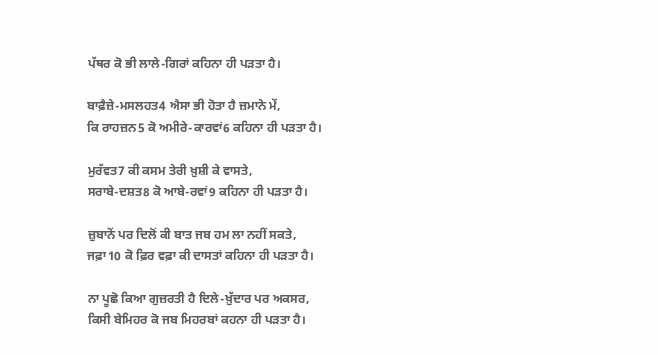ਪੱਥਰ ਕੋ ਭੀ ਲਾਲੇ-ਗਿਰਾਂ ਕਹਿਨਾ ਹੀ ਪੜਤਾ ਹੈ।

ਬਾਫ਼ੈਜ਼ੇ-ਮਸਲਹਤ4 ਐਸਾ ਭੀ ਹੋਤਾ ਹੈ ਜ਼ਮਾਨੇ ਮੇਂ,
ਕਿ ਰਾਹਜ਼ਨ5 ਕੋ ਅਮੀਰੇ-ਕਾਰਵਾਂ6 ਕਹਿਨਾ ਹੀ ਪੜਤਾ ਹੈ।

ਮੁਰੱਵਤ7 ਕੀ ਕਸਮ ਤੇਰੀ ਖ਼ੁਸ਼ੀ ਕੇ ਵਾਸਤੇ,
ਸਰਾਬੇ-ਦਸ਼ਤ8 ਕੋ ਆਬੇ-ਰਵਾਂ9 ਕਹਿਨਾ ਹੀ ਪੜਤਾ ਹੈ।

ਜ਼ੁਬਾਨੋਂ ਪਰ ਦਿਲੋਂ ਕੀ ਬਾਤ ਜਬ ਹਮ ਲਾ ਨਹੀਂ ਸਕਤੇ,
ਜਫ਼ਾ10 ਕੋ ਫ਼ਿਰ ਵਫ਼ਾ ਕੀ ਦਾਸਤਾਂ ਕਹਿਨਾ ਹੀ ਪੜਤਾ ਹੈ।

ਨਾ ਪੂਛੋ ਕਿਆ ਗੁਜ਼ਰਤੀ ਹੈ ਦਿਲੇ-ਖ਼ੁੱਦਾਰ ਪਰ ਅਕਸਰ,
ਕਿਸੀ ਬੇਮਿਹਰ ਕੋ ਜਬ ਮਿਹਰਬਾਂ ਕਹਨਾ ਹੀ ਪੜਤਾ ਹੈ।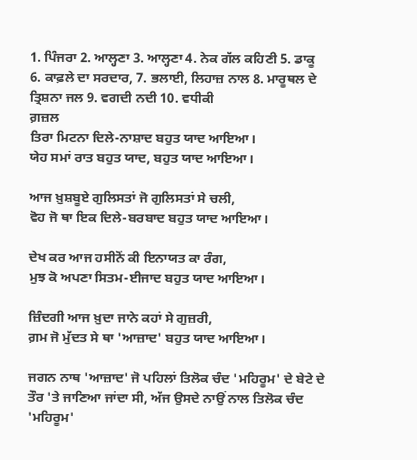1. ਪਿੰਜਰਾ 2. ਆਲ੍ਹਣਾ 3. ਆਲ੍ਹਣਾ 4. ਨੇਕ ਗੱਲ ਕਹਿਣੀ 5. ਡਾਕੂ 6. ਕਾਫ਼ਲੇ ਦਾ ਸਰਦਾਰ, 7. ਭਲਾਈ, ਲਿਹਾਜ਼ ਨਾਲ 8. ਮਾਰੂਥਲ ਦੇ ਤ੍ਰਿਸ਼ਨਾ ਜਲ 9. ਵਗਦੀ ਨਦੀ 10. ਵਧੀਕੀ
ਗ਼ਜ਼ਲ
ਤਿਰਾ ਮਿਟਨਾ ਦਿਲੇ-ਨਾਸ਼ਾਦ ਬਹੁਤ ਯਾਦ ਆਇਆ।
ਯੇਹ ਸਮਾਂ ਰਾਤ ਬਹੁਤ ਯਾਦ, ਬਹੁਤ ਯਾਦ ਆਇਆ।

ਆਜ ਖ਼ੁਸ਼ਬੂਏ ਗੁਲਿਸਤਾਂ ਜੋ ਗੁਲਿਸਤਾਂ ਸੇ ਚਲੀ,
ਵੋਹ ਜੋ ਥਾ ਇਕ ਦਿਲੇ-ਬਰਬਾਦ ਬਹੁਤ ਯਾਦ ਆਇਆ।

ਦੇਖ ਕਰ ਆਜ ਹਸੀਨੋਂ ਕੀ ਇਨਾਯਤ ਕਾ ਰੰਗ,
ਮੁਝ ਕੋ ਅਪਣਾ ਸਿਤਮ-ਈਜਾਦ ਬਹੁਤ ਯਾਦ ਆਇਆ।

ਜ਼ਿੰਦਗੀ ਆਜ ਖ਼ੁਦਾ ਜਾਨੇ ਕਹਾਂ ਸੇ ਗੁਜ਼ਰੀ,
ਗ਼ਮ ਜੋ ਮੁੱਦਤ ਸੇ ਥਾ 'ਆਜ਼ਾਦ' ਬਹੁਤ ਯਾਦ ਆਇਆ।

ਜਗਨ ਨਾਥ 'ਆਜ਼ਾਦ' ਜੋ ਪਹਿਲਾਂ ਤਿਲੋਕ ਚੰਦ 'ਮਹਿਰੂਮ' ਦੇ ਬੇਟੇ ਦੇ ਤੌਰ 'ਤੇ ਜਾਣਿਆ ਜਾਂਦਾ ਸੀ, ਅੱਜ ਉਸਦੇ ਨਾਉਂ ਨਾਲ ਤਿਲੋਕ ਚੰਦ 'ਮਹਿਰੂਮ'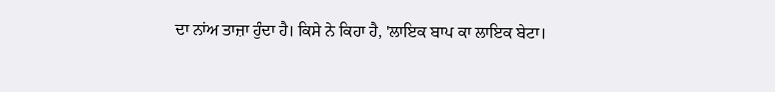ਦਾ ਨਾਂਅ ਤਾਜ਼ਾ ਹੁੰਦਾ ਹੈ। ਕਿਸੇ ਨੇ ਕਿਹਾ ਹੈ, 'ਲਾਇਕ ਬਾਪ ਕਾ ਲਾਇਕ ਬੇਟਾ।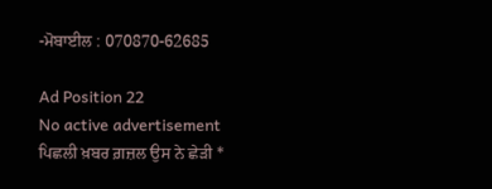-ਮੋਬਾਈਲ : 070870-62685

Ad Position 22
No active advertisement
ਪਿਛਲੀ ਖ਼ਬਰ ਗ਼ਜ਼ਲ ਉਸ ਨੇ ਛੇੜੀ *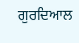ਗੁਰਦਿਆਲ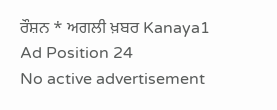ਰੌਸ਼ਨ * ਅਗਲੀ ਖ਼ਬਰ Kanaya1
Ad Position 24
No active advertisement